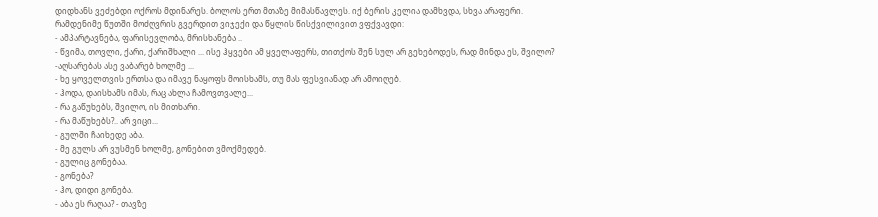დიდხანს ვეძებდი ოქროს მდინარეს. ბოლოს ერთ მთაზე მიმასწავლეს. იქ ბერის კელია დამხვდა, სხვა არაფერი.
რამდენიმე წუთში მოძღვრის გვერდით ვიჯექი და წყლის წისქვილივით ვფქვავდი:
- ამპარტავნება, ფარისევლობა, მრისხანება ..
- წვიმა, თოვლი, ქარი, ქარიშხალი ... ისე ჰყვები ამ ყველაფერს, თითქოს შენ სულ არ გეხებოდეს, რად მინდა ეს, შვილო?
-აღსარებას ასე ვაბარებ ხოლმე ...
- ხე ყოველთვის ერთსა და იმავე ნაყოფს მოისხამს, თუ მას ფესვიანად არ ამოიღებ.
- ჰოდა, დაისხამს იმას, რაც ახლა ჩამოვთვალე...
- რა გაწუხებს, შვილო, ის მითხარი.
- რა მაწუხებს?.. არ ვიცი...
- გულში ჩაიხედე აბა.
- მე გულს არ ვუსმენ ხოლმე, გონებით ვმოქმედებ.
- გულიც გონებაა.
- გონება?
- ჰო, დიდი გონება.
- აბა ეს რაღაა? - თავზე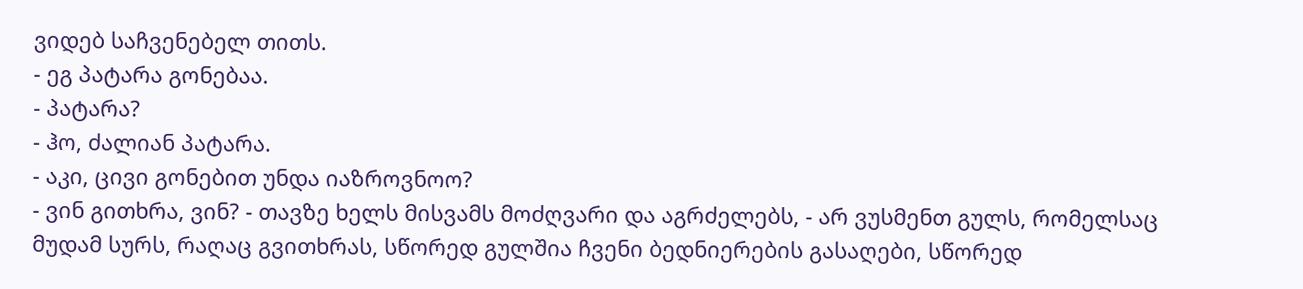ვიდებ საჩვენებელ თითს.
- ეგ პატარა გონებაა.
- პატარა?
- ჰო, ძალიან პატარა.
- აკი, ცივი გონებით უნდა იაზროვნოო?
- ვინ გითხრა, ვინ? - თავზე ხელს მისვამს მოძღვარი და აგრძელებს, - არ ვუსმენთ გულს, რომელსაც მუდამ სურს, რაღაც გვითხრას, სწორედ გულშია ჩვენი ბედნიერების გასაღები, სწორედ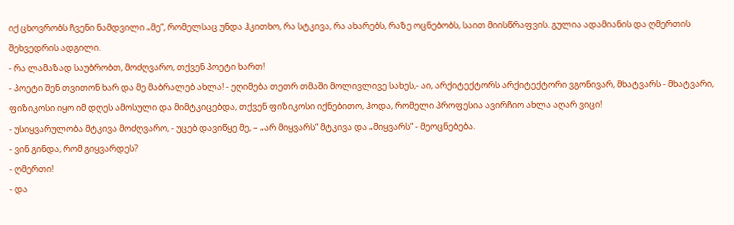იქ ცხოვრობს ჩვენი ნამდვილი „მე“, რომელსაც უნდა ჰკითხო, რა სტკივა, რა ახარებს, რაზე ოცნებობს, საით მიისწრაფვის. გულია ადამიანის და ღმერთის შეხვედრის ადგილი.
- რა ლამაზად საუბრობთ, მოძღვარო, თქვენ პოეტი ხართ!
- პოეტი შენ თვითონ ხარ და მე მაბრალებ ახლა! - ეღიმება თეთრ თმაში მოლივლივე სახეს,- აი, არქიტექტორს არქიტექტორი ვგონივარ, მხატვარს - მხატვარი, ფიზიკოსი იყო იმ დღეს ამოსული და მიმტკიცებდა, თქვენ ფიზიკოსი იქნებითო, ჰოდა, რომელი პროფესია ავირჩიო ახლა აღარ ვიცი!
- უსიყვარულობა მტკივა მოძღვარო, - უცებ დავიწყე მე, – „არ მიყვარს“ მტკივა და „მიყვარს“ - მეოცნებება.
- ვინ გინდა, რომ გიყვარდეს?
- ღმერთი!
- და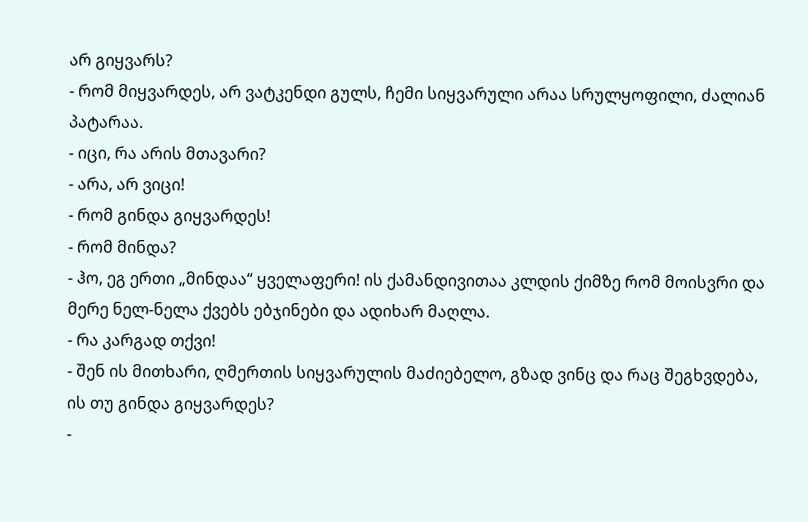არ გიყვარს?
- რომ მიყვარდეს, არ ვატკენდი გულს, ჩემი სიყვარული არაა სრულყოფილი, ძალიან პატარაა.
- იცი, რა არის მთავარი?
- არა, არ ვიცი!
- რომ გინდა გიყვარდეს!
- რომ მინდა?
- ჰო, ეგ ერთი „მინდაა“ ყველაფერი! ის ქამანდივითაა კლდის ქიმზე რომ მოისვრი და მერე ნელ-ნელა ქვებს ებჯინები და ადიხარ მაღლა.
- რა კარგად თქვი!
- შენ ის მითხარი, ღმერთის სიყვარულის მაძიებელო, გზად ვინც და რაც შეგხვდება, ის თუ გინდა გიყვარდეს?
-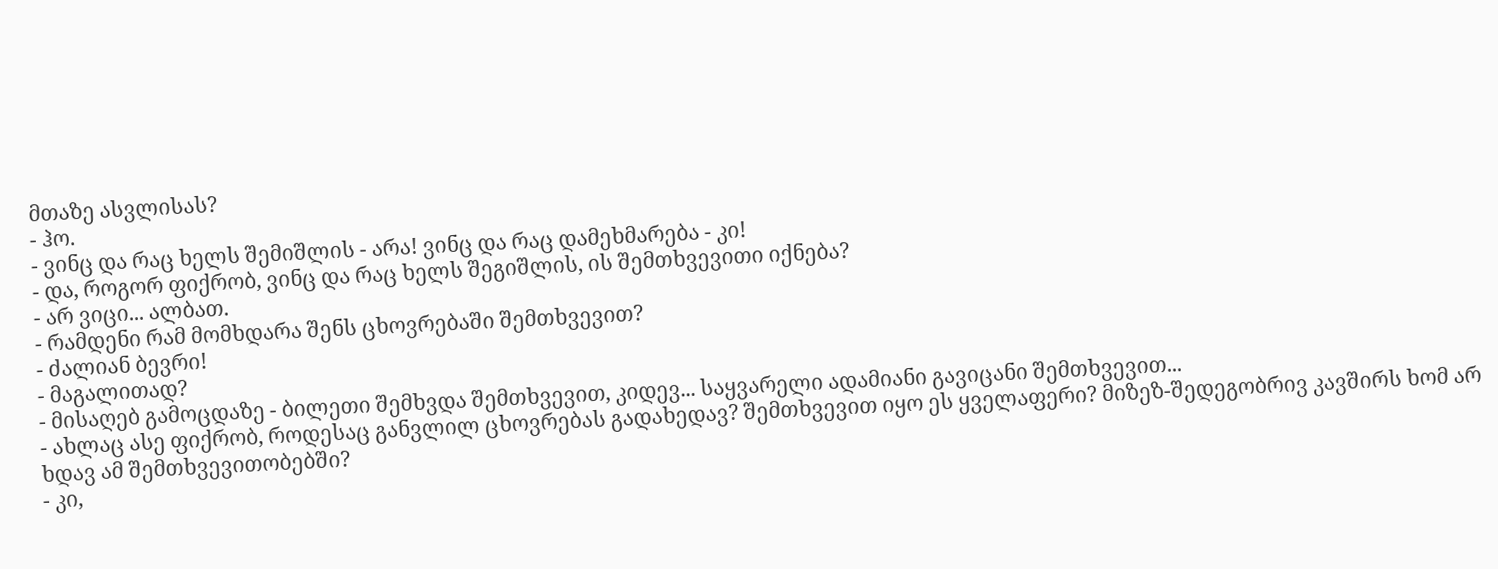მთაზე ასვლისას?
- ჰო.
- ვინც და რაც ხელს შემიშლის - არა! ვინც და რაც დამეხმარება - კი!
- და, როგორ ფიქრობ, ვინც და რაც ხელს შეგიშლის, ის შემთხვევითი იქნება?
- არ ვიცი... ალბათ.
- რამდენი რამ მომხდარა შენს ცხოვრებაში შემთხვევით?
- ძალიან ბევრი!
- მაგალითად?
- მისაღებ გამოცდაზე - ბილეთი შემხვდა შემთხვევით, კიდევ... საყვარელი ადამიანი გავიცანი შემთხვევით...
- ახლაც ასე ფიქრობ, როდესაც განვლილ ცხოვრებას გადახედავ? შემთხვევით იყო ეს ყველაფერი? მიზეზ-შედეგობრივ კავშირს ხომ არ ხდავ ამ შემთხვევითობებში?
- კი,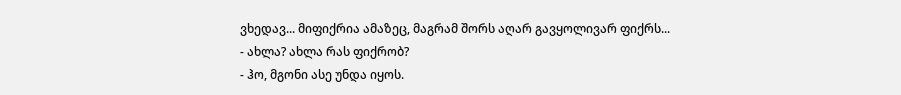ვხედავ... მიფიქრია ამაზეც, მაგრამ შორს აღარ გავყოლივარ ფიქრს...
- ახლა? ახლა რას ფიქრობ?
- ჰო, მგონი ასე უნდა იყოს.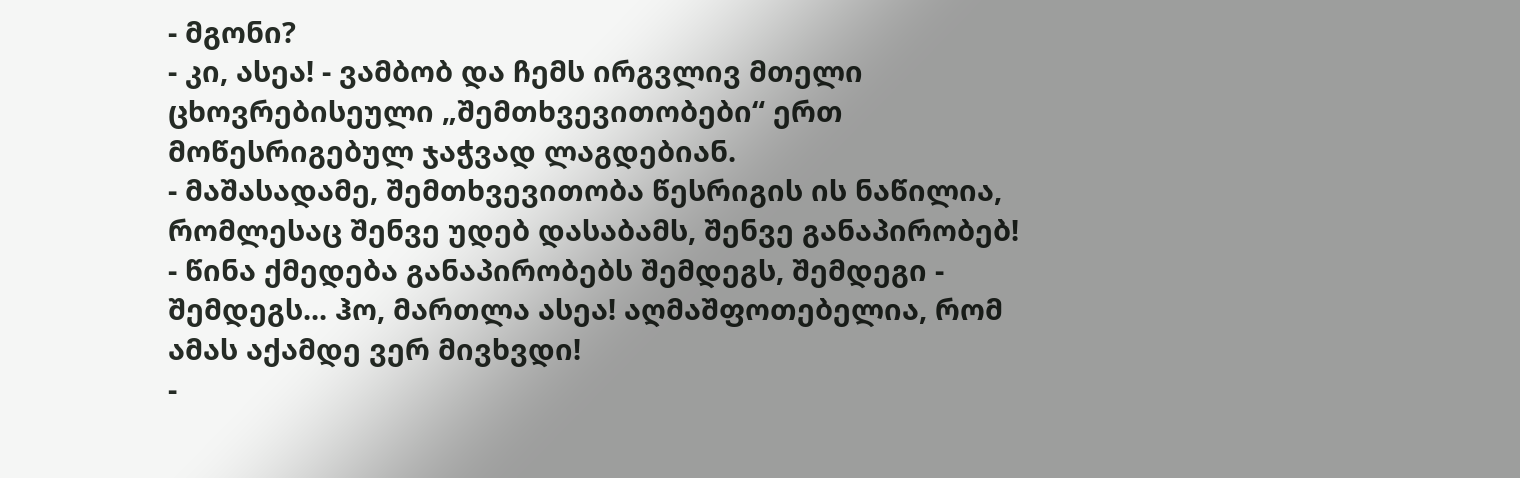- მგონი?
- კი, ასეა! - ვამბობ და ჩემს ირგვლივ მთელი ცხოვრებისეული „შემთხვევითობები“ ერთ მოწესრიგებულ ჯაჭვად ლაგდებიან.
- მაშასადამე, შემთხვევითობა წესრიგის ის ნაწილია, რომლესაც შენვე უდებ დასაბამს, შენვე განაპირობებ!
- წინა ქმედება განაპირობებს შემდეგს, შემდეგი - შემდეგს... ჰო, მართლა ასეა! აღმაშფოთებელია, რომ ამას აქამდე ვერ მივხვდი!
-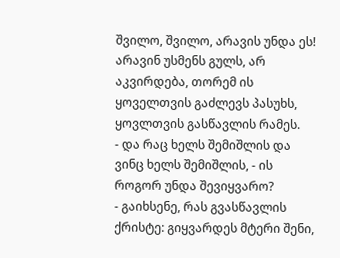შვილო, შვილო, არავის უნდა ეს! არავინ უსმენს გულს, არ აკვირდება, თორემ ის ყოველთვის გაძლევს პასუხს, ყოვლთვის გასწავლის რამეს.
- და რაც ხელს შემიშლის და ვინც ხელს შემიშლის, - ის როგორ უნდა შევიყვარო?
- გაიხსენე, რას გვასწავლის ქრისტე: გიყვარდეს მტერი შენი,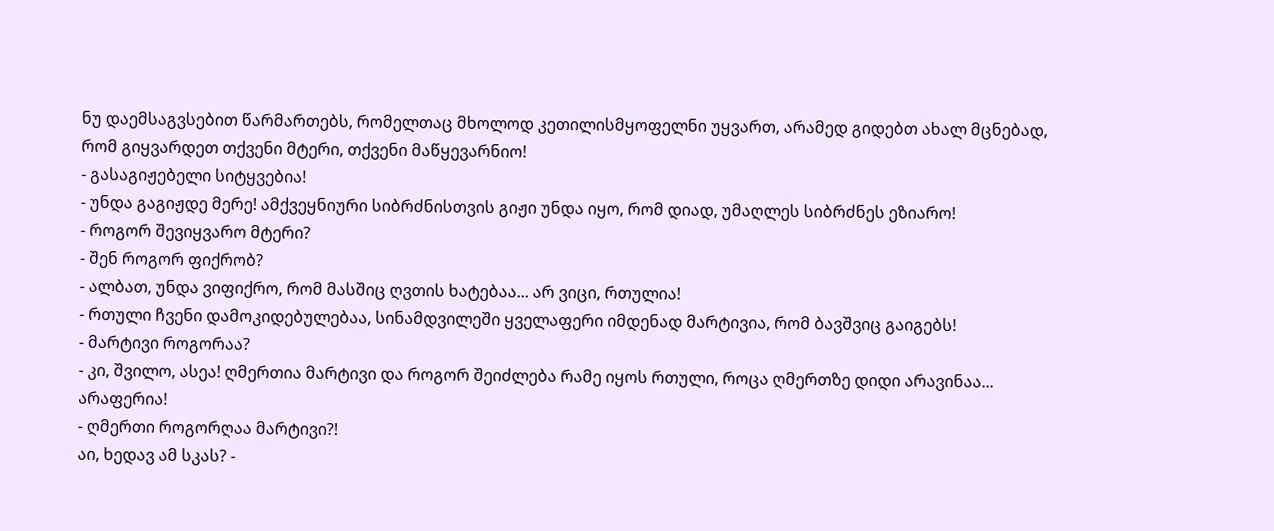ნუ დაემსაგვსებით წარმართებს, რომელთაც მხოლოდ კეთილისმყოფელნი უყვართ, არამედ გიდებთ ახალ მცნებად, რომ გიყვარდეთ თქვენი მტერი, თქვენი მაწყევარნიო!
- გასაგიჟებელი სიტყვებია!
- უნდა გაგიჟდე მერე! ამქვეყნიური სიბრძნისთვის გიჟი უნდა იყო, რომ დიად, უმაღლეს სიბრძნეს ეზიარო!
- როგორ შევიყვარო მტერი?
- შენ როგორ ფიქრობ?
- ალბათ, უნდა ვიფიქრო, რომ მასშიც ღვთის ხატებაა... არ ვიცი, რთულია!
- რთული ჩვენი დამოკიდებულებაა, სინამდვილეში ყველაფერი იმდენად მარტივია, რომ ბავშვიც გაიგებს!
- მარტივი როგორაა?
- კი, შვილო, ასეა! ღმერთია მარტივი და როგორ შეიძლება რამე იყოს რთული, როცა ღმერთზე დიდი არავინაა... არაფერია!
- ღმერთი როგორღაა მარტივი?!
აი, ხედავ ამ სკას? -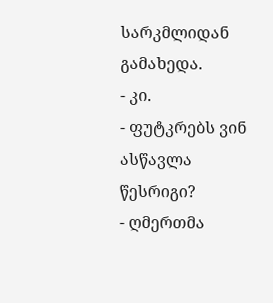სარკმლიდან გამახედა.
- კი.
- ფუტკრებს ვინ ასწავლა წესრიგი?
- ღმერთმა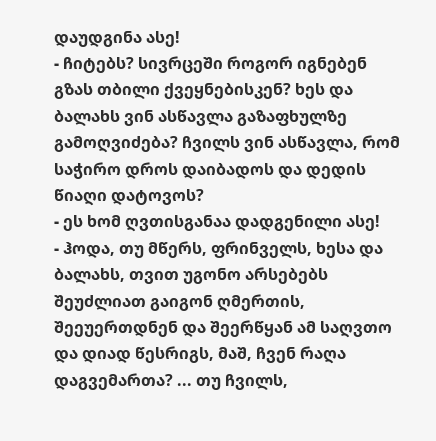დაუდგინა ასე!
- ჩიტებს? სივრცეში როგორ იგნებენ გზას თბილი ქვეყნებისკენ? ხეს და ბალახს ვინ ასწავლა გაზაფხულზე გამოღვიძება? ჩვილს ვინ ასწავლა, რომ საჭირო დროს დაიბადოს და დედის წიაღი დატოვოს?
- ეს ხომ ღვთისგანაა დადგენილი ასე!
- ჰოდა, თუ მწერს, ფრინველს, ხესა და ბალახს, თვით უგონო არსებებს შეუძლიათ გაიგონ ღმერთის, შეეუერთდნენ და შეერწყან ამ საღვთო და დიად წესრიგს, მაშ, ჩვენ რაღა დაგვემართა? ... თუ ჩვილს,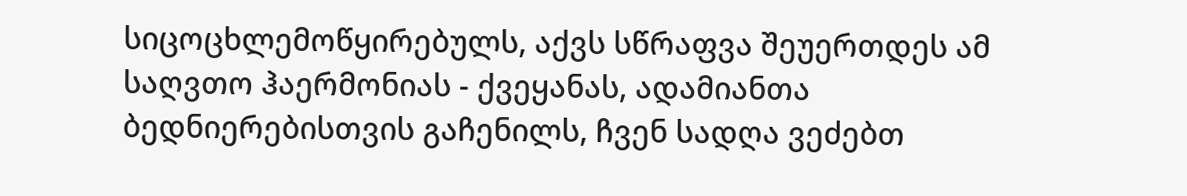სიცოცხლემოწყირებულს, აქვს სწრაფვა შეუერთდეს ამ საღვთო ჰაერმონიას - ქვეყანას, ადამიანთა ბედნიერებისთვის გაჩენილს, ჩვენ სადღა ვეძებთ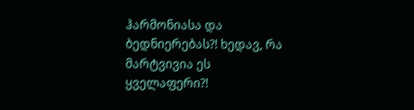ჰარმონიასა და ბედნიერებას?! ხედავ, რა მარტვივია ეს ყველაფერი?!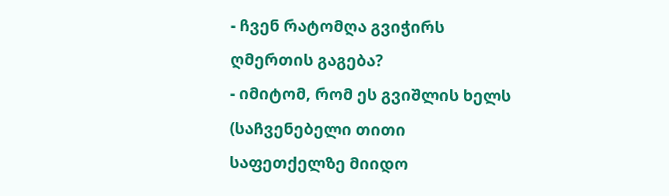- ჩვენ რატომღა გვიჭირს ღმერთის გაგება?
- იმიტომ, რომ ეს გვიშლის ხელს (საჩვენებელი თითი საფეთქელზე მიიდო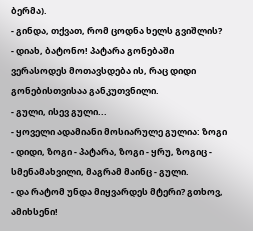ბერმა).
- გინდა, თქვათ, რომ ცოდნა ხელს გვიშლის?
- დიახ, ბატონო! პატარა გონებაში ვერასოდეს მოთავსდება ის, რაც დიდი გონებისთვისაა განკუთვნილი.
- გული, ისევ გული...
- ყოველი ადამიანი მოსიარულე გულია: ზოგი - დიდი, ზოგი - პატარა, ზოგი - ყრუ, ზოგიც - სმენამახვილი, მაგრამ მაინც - გული.
- და რატომ უნდა მიყვარდეს მტერი? გთხოვ, ამიხსენი!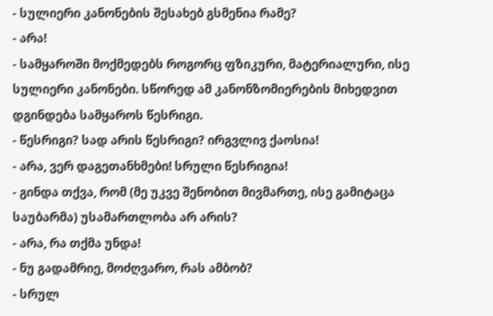- სულიერი კანონების შესახებ გსმენია რამე?
- არა!
- სამყაროში მოქმედებს როგორც ფზიკური, მატერიალური, ისე სულიერი კანონები. სწორედ ამ კანონზომიერების მიხედვით დგინდება სამყაროს წესრიგი.
- წესრიგი? სად არის წესრიგი? ირგვლივ ქაოსია!
- არა, ვერ დაგეთანხმები! სრული წესრიგია!
- გინდა თქვა, რომ (მე უკვე შენობით მივმართე, ისე გამიტაცა საუბარმა) უსამართლობა არ არის?
- არა, რა თქმა უნდა!
- ნუ გადამრიე, მოძღვარო, რას ამბობ?
- სრულ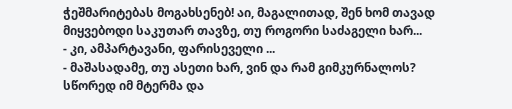ჭეშმარიტებას მოგახსენებ! აი, მაგალითად, შენ ხომ თავად მიყვებოდი საკუთარ თავზე, თუ როგორი საძაგელი ხარ...
- კი, ამპარტავანი, ფარისეველი ...
- მაშასადამე, თუ ასეთი ხარ, ვინ და რამ გიმკურნალოს? სწორედ იმ მტერმა და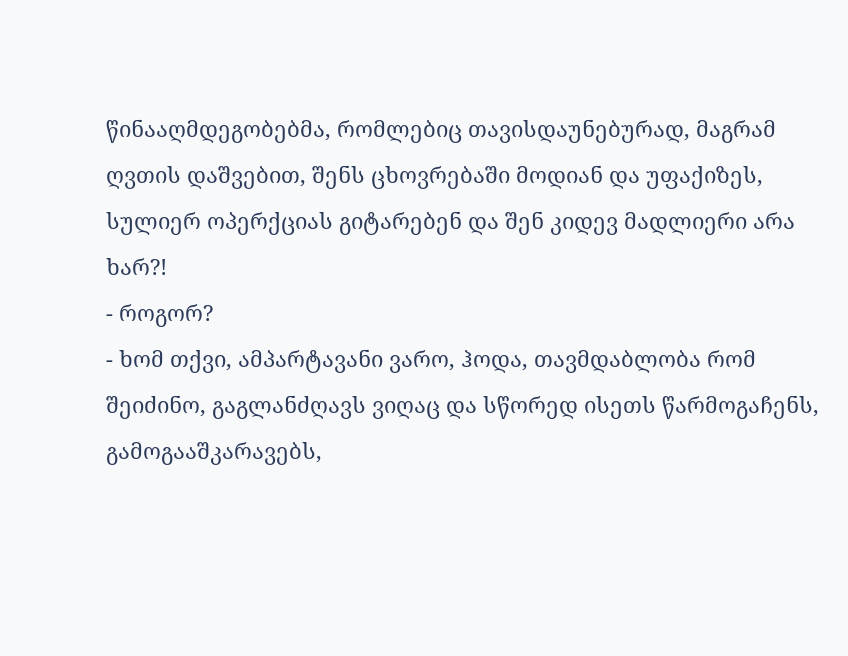წინააღმდეგობებმა, რომლებიც თავისდაუნებურად, მაგრამ ღვთის დაშვებით, შენს ცხოვრებაში მოდიან და უფაქიზეს, სულიერ ოპერქციას გიტარებენ და შენ კიდევ მადლიერი არა ხარ?!
- როგორ?
- ხომ თქვი, ამპარტავანი ვარო, ჰოდა, თავმდაბლობა რომ შეიძინო, გაგლანძღავს ვიღაც და სწორედ ისეთს წარმოგაჩენს, გამოგააშკარავებს,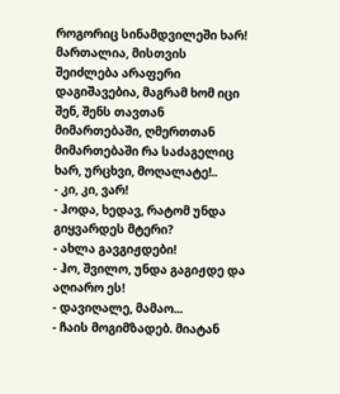როგორიც სინამდვილეში ხარ! მართალია, მისთვის შეიძლება არაფერი დაგიშავებია, მაგრამ ხომ იცი შენ, შენს თავთან მიმართებაში, ღმერთთან მიმართებაში რა საძაგელიც ხარ, ურცხვი, მოღალატე!..
- კი, კი, ვარ!
- ჰოდა, ხედავ, რატომ უნდა გიყვარდეს მტერი?
- ახლა გავგიჟდები!
- ჰო, შვილო, უნდა გაგიჟდე და აღიარო ეს!
- დავიღალე, მამაო...
- ჩაის მოგიმზადებ. მიატან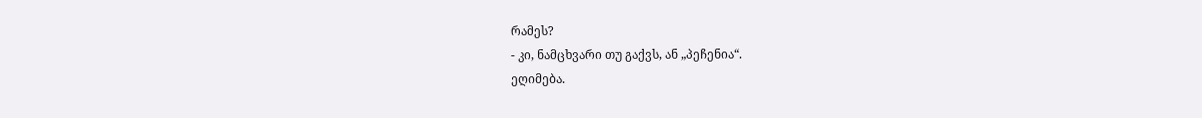რამეს?
- კი, ნამცხვარი თუ გაქვს, ან „პეჩენია“.
ეღიმება.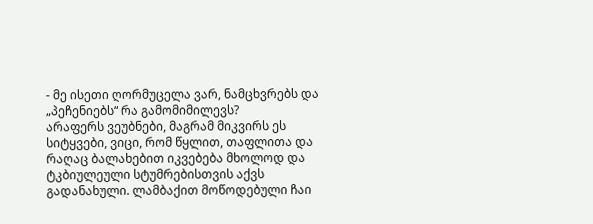- მე ისეთი ღორმუცელა ვარ, ნამცხვრებს და „პეჩენიებს“ რა გამომიმილევს?
არაფერს ვეუბნები, მაგრამ მიკვირს ეს სიტყვები, ვიცი, რომ წყლით, თაფლითა და რაღაც ბალახებით იკვებება მხოლოდ და ტკბიულეული სტუმრებისთვის აქვს გადანახული. ლამბაქით მოწოდებული ჩაი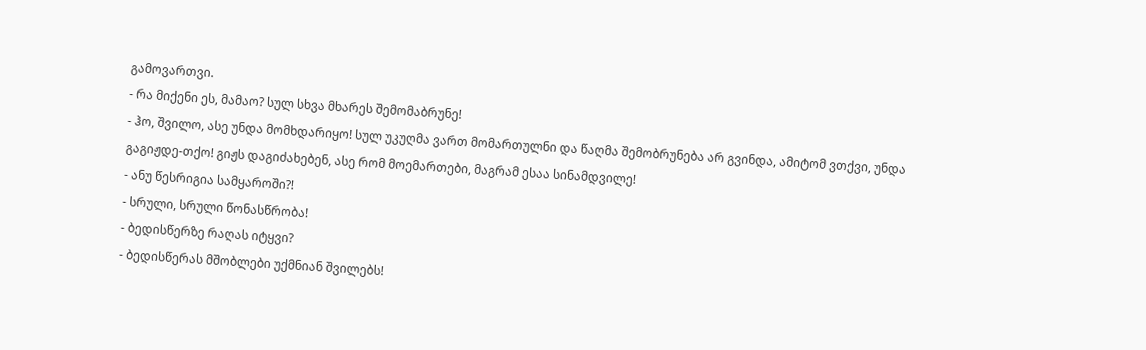გამოვართვი.
- რა მიქენი ეს, მამაო? სულ სხვა მხარეს შემომაბრუნე!
- ჰო, შვილო, ასე უნდა მომხდარიყო! სულ უკუღმა ვართ მომართულნი და წაღმა შემობრუნება არ გვინდა, ამიტომ ვთქვი, უნდა გაგიჟდე-თქო! გიჟს დაგიძახებენ, ასე რომ მოემართები, მაგრამ ესაა სინამდვილე!
- ანუ წესრიგია სამყაროში?!
- სრული, სრული წონასწრობა!
- ბედისწერზე რაღას იტყვი?
- ბედისწერას მშობლები უქმნიან შვილებს!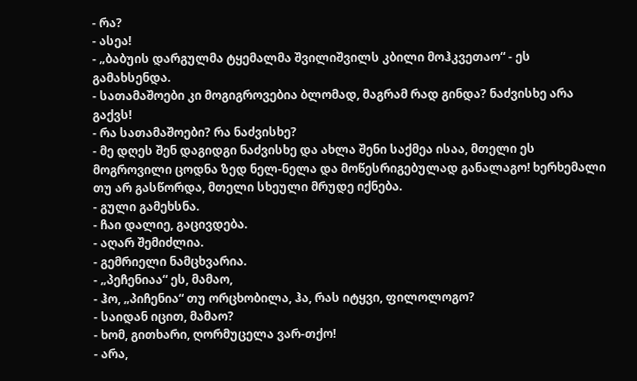- რა?
- ასეა!
- „ბაბუის დარგულმა ტყემალმა შვილიშვილს კბილი მოჰკვეთაო“ - ეს გამახსენდა.
- სათამაშოები კი მოგიგროვებია ბლომად, მაგრამ რად გინდა? ნაძვისხე არა გაქვს!
- რა სათამაშოები? რა ნაძვისხე?
- მე დღეს შენ დაგიდგი ნაძვისხე და ახლა შენი საქმეა ისაა, მთელი ეს მოგროვილი ცოდნა ზედ ნელ-ნელა და მოწესრიგებულად განალაგო! ხერხემალი თუ არ გასწორდა, მთელი სხეული მრუდე იქნება.
- გული გამეხსნა.
- ჩაი დალიე, გაცივდება.
- აღარ შემიძლია.
- გემრიელი ნამცხვარია.
- „პეჩენიაა“ ეს, მამაო,
- ჰო, „პიჩენია“ თუ ორცხობილა, ჰა, რას იტყვი, ფილოლოგო?
- საიდან იცით, მამაო?
- ხომ, გითხარი, ღორმუცელა ვარ-თქო!
- არა,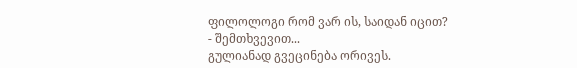ფილოლოგი რომ ვარ ის, საიდან იცით?
- შემთხვევით...
გულიანად გვეცინება ორივეს.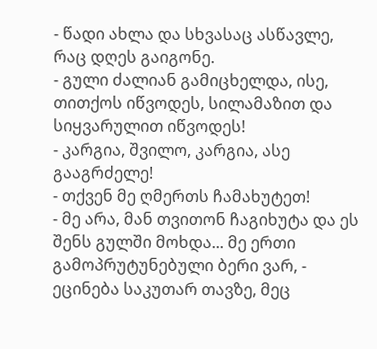- წადი ახლა და სხვასაც ასწავლე, რაც დღეს გაიგონე.
- გული ძალიან გამიცხელდა, ისე, თითქოს იწვოდეს, სილამაზით და სიყვარულით იწვოდეს!
- კარგია, შვილო, კარგია, ასე გააგრძელე!
- თქვენ მე ღმერთს ჩამახუტეთ!
- მე არა, მან თვითონ ჩაგიხუტა და ეს შენს გულში მოხდა... მე ერთი გამოპრუტუნებული ბერი ვარ, - ეცინება საკუთარ თავზე, მეც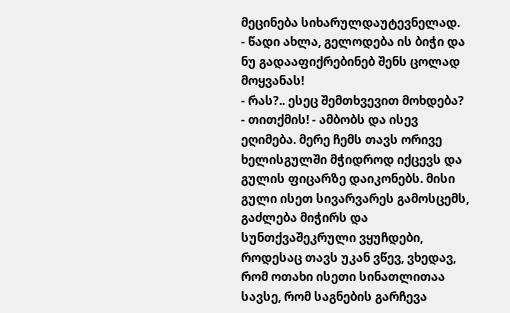მეცინება სიხარულდაუტევნელად.
- წადი ახლა, გელოდება ის ბიჭი და ნუ გადააფიქრებინებ შენს ცოლად მოყვანას!
- რას?.. ესეც შემთხვევით მოხდება?
- თითქმის! - ამბობს და ისევ ეღიმება. მერე ჩემს თავს ორივე ხელისგულში მჭიდროდ იქცევს და გულის ფიცარზე დაიკონებს. მისი გული ისეთ სივარვარეს გამოსცემს, გაძლება მიჭირს და სუნთქვაშეკრული ვყუჩდები, როდესაც თავს უკან ვწევ, ვხედავ, რომ ოთახი ისეთი სინათლითაა სავსე, რომ საგნების გარჩევა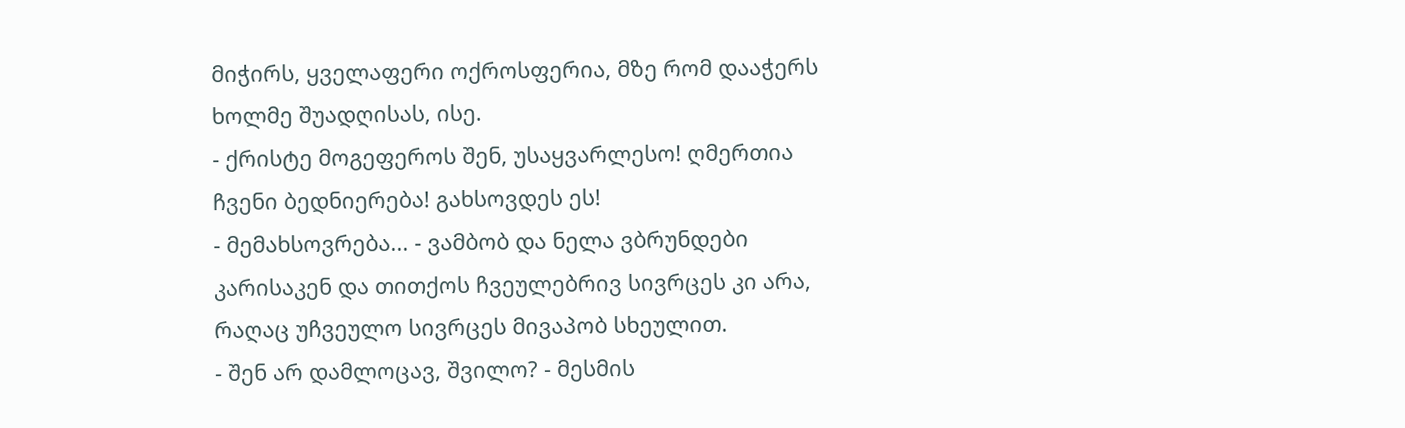მიჭირს, ყველაფერი ოქროსფერია, მზე რომ დააჭერს ხოლმე შუადღისას, ისე.
- ქრისტე მოგეფეროს შენ, უსაყვარლესო! ღმერთია ჩვენი ბედნიერება! გახსოვდეს ეს!
- მემახსოვრება... - ვამბობ და ნელა ვბრუნდები კარისაკენ და თითქოს ჩვეულებრივ სივრცეს კი არა, რაღაც უჩვეულო სივრცეს მივაპობ სხეულით.
- შენ არ დამლოცავ, შვილო? - მესმის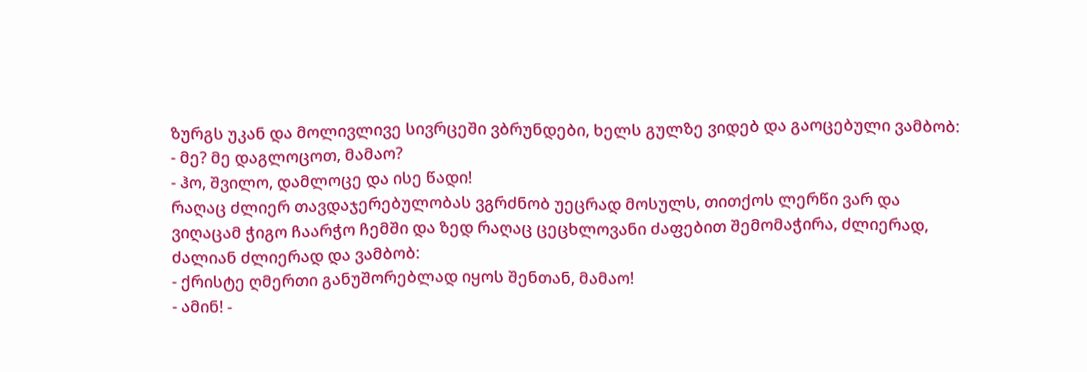ზურგს უკან და მოლივლივე სივრცეში ვბრუნდები, ხელს გულზე ვიდებ და გაოცებული ვამბობ:
- მე? მე დაგლოცოთ, მამაო?
- ჰო, შვილო, დამლოცე და ისე წადი!
რაღაც ძლიერ თავდაჯერებულობას ვგრძნობ უეცრად მოსულს, თითქოს ლერწი ვარ და ვიღაცამ ჭიგო ჩაარჭო ჩემში და ზედ რაღაც ცეცხლოვანი ძაფებით შემომაჭირა, ძლიერად, ძალიან ძლიერად და ვამბობ:
- ქრისტე ღმერთი განუშორებლად იყოს შენთან, მამაო!
- ამინ! -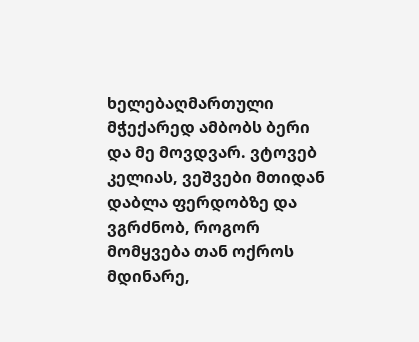ხელებაღმართული მჭექარედ ამბობს ბერი და მე მოვდვარ. ვტოვებ კელიას, ვეშვები მთიდან დაბლა ფერდობზე და ვგრძნობ, როგორ მომყვება თან ოქროს მდინარე,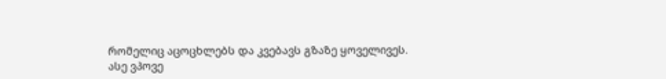რომელიც აცოცხლებს და კვებავს გზაზე ყოველივეს.
ასე ვპოვე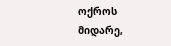ოქროს მიდარე,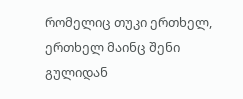რომელიც თუკი ერთხელ, ერთხელ მაინც შენი გულიდან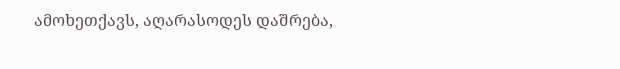ამოხეთქავს, აღარასოდეს დაშრება,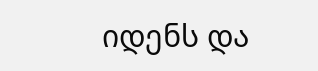იდენს და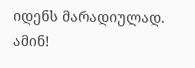იდენს მარადიულად. ამინ!